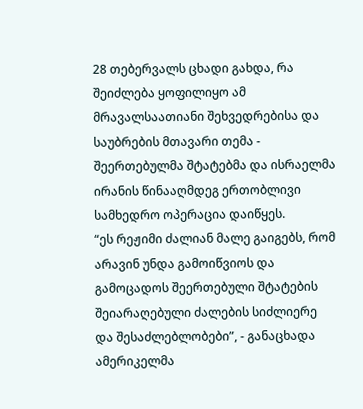28 თებერვალს ცხადი გახდა, რა შეიძლება ყოფილიყო ამ მრავალსაათიანი შეხვედრებისა და საუბრების მთავარი თემა - შეერთებულმა შტატებმა და ისრაელმა ირანის წინააღმდეგ ერთობლივი სამხედრო ოპერაცია დაიწყეს.
“ეს რეჟიმი ძალიან მალე გაიგებს, რომ არავინ უნდა გამოიწვიოს და გამოცადოს შეერთებული შტატების შეიარაღებული ძალების სიძლიერე და შესაძლებლობები”, - განაცხადა ამერიკელმა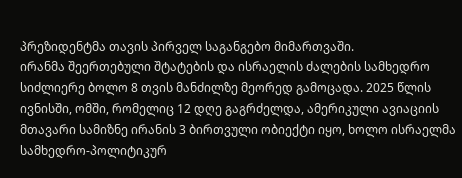პრეზიდენტმა თავის პირველ საგანგებო მიმართვაში.
ირანმა შეერთებული შტატების და ისრაელის ძალების სამხედრო სიძლიერე ბოლო 8 თვის მანძილზე მეორედ გამოცადა. 2025 წლის ივნისში, ომში, რომელიც 12 დღე გაგრძელდა, ამერიკული ავიაციის მთავარი სამიზნე ირანის 3 ბირთვული ობიექტი იყო, ხოლო ისრაელმა სამხედრო-პოლიტიკურ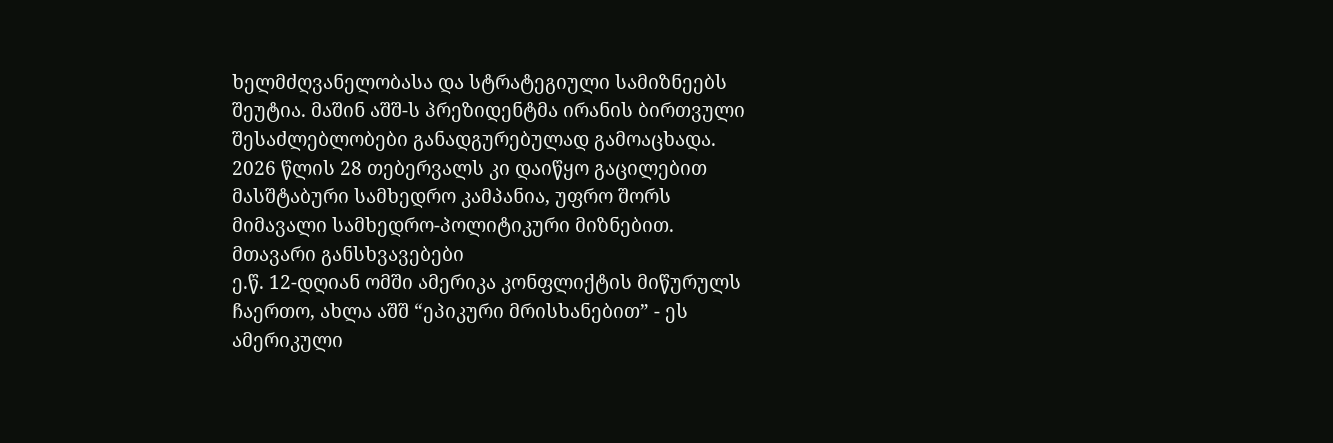ხელმძღვანელობასა და სტრატეგიული სამიზნეებს შეუტია. მაშინ აშშ-ს პრეზიდენტმა ირანის ბირთვული შესაძლებლობები განადგურებულად გამოაცხადა.
2026 წლის 28 თებერვალს კი დაიწყო გაცილებით მასშტაბური სამხედრო კამპანია, უფრო შორს მიმავალი სამხედრო-პოლიტიკური მიზნებით.
მთავარი განსხვავებები
ე.წ. 12-დღიან ომში ამერიკა კონფლიქტის მიწურულს ჩაერთო, ახლა აშშ “ეპიკური მრისხანებით” - ეს ამერიკული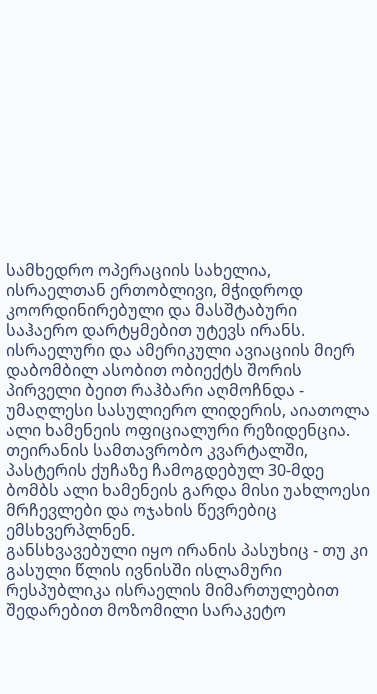სამხედრო ოპერაციის სახელია, ისრაელთან ერთობლივი, მჭიდროდ კოორდინირებული და მასშტაბური საჰაერო დარტყმებით უტევს ირანს.
ისრაელური და ამერიკული ავიაციის მიერ დაბომბილ ასობით ობიექტს შორის პირველი ბეით რაჰბარი აღმოჩნდა - უმაღლესი სასულიერო ლიდერის, აიათოლა ალი ხამენეის ოფიციალური რეზიდენცია. თეირანის სამთავრობო კვარტალში, პასტერის ქუჩაზე ჩამოგდებულ 30-მდე ბომბს ალი ხამენეის გარდა მისი უახლოესი მრჩევლები და ოჯახის წევრებიც ემსხვერპლნენ.
განსხვავებული იყო ირანის პასუხიც - თუ კი გასული წლის ივნისში ისლამური რესპუბლიკა ისრაელის მიმართულებით შედარებით მოზომილი სარაკეტო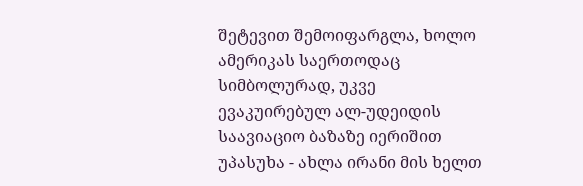შეტევით შემოიფარგლა, ხოლო ამერიკას საერთოდაც სიმბოლურად, უკვე ევაკუირებულ ალ-უდეიდის საავიაციო ბაზაზე იერიშით უპასუხა - ახლა ირანი მის ხელთ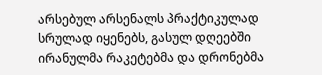არსებულ არსენალს პრაქტიკულად სრულად იყენებს, გასულ დღეებში ირანულმა რაკეტებმა და დრონებმა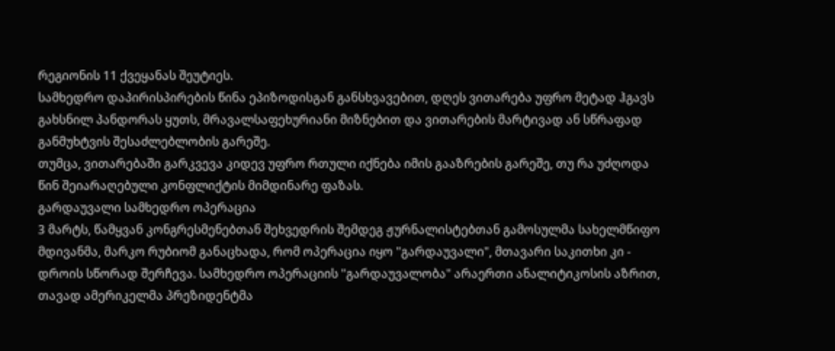რეგიონის 11 ქვეყანას შეუტიეს.
სამხედრო დაპირისპირების წინა ეპიზოდისგან განსხვავებით, დღეს ვითარება უფრო მეტად ჰგავს გახსნილ პანდორას ყუთს, მრავალსაფეხურიანი მიზნებით და ვითარების მარტივად ან სწრაფად განმუხტვის შესაძლებლობის გარეშე.
თუმცა, ვითარებაში გარკვევა კიდევ უფრო რთული იქნება იმის გააზრების გარეშე, თუ რა უძღოდა წინ შეიარაღებული კონფლიქტის მიმდინარე ფაზას.
გარდაუვალი სამხედრო ოპერაცია
3 მარტს, წამყვან კონგრესმენებთან შეხვედრის შემდეგ ჟურნალისტებთან გამოსულმა სახელმწიფო მდივანმა, მარკო რუბიომ განაცხადა, რომ ოპერაცია იყო "გარდაუვალი", მთავარი საკითხი კი - დროის სწორად შერჩევა. სამხედრო ოპერაციის "გარდაუვალობა" არაერთი ანალიტიკოსის აზრით, თავად ამერიკელმა პრეზიდენტმა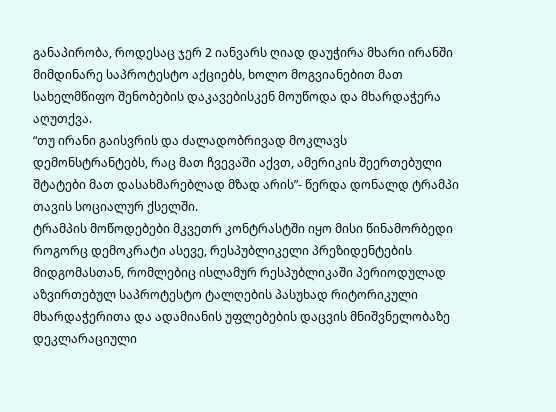განაპირობა, როდესაც ჯერ 2 იანვარს ღიად დაუჭირა მხარი ირანში მიმდინარე საპროტესტო აქციებს, ხოლო მოგვიანებით მათ სახელმწიფო შენობების დაკავებისკენ მოუწოდა და მხარდაჭერა აღუთქვა.
“თუ ირანი გაისვრის და ძალადობრივად მოკლავს დემონსტრანტებს, რაც მათ ჩვევაში აქვთ, ამერიკის შეერთებული შტატები მათ დასახმარებლად მზად არის”- წერდა დონალდ ტრამპი თავის სოციალურ ქსელში.
ტრამპის მოწოდებები მკვეთრ კონტრასტში იყო მისი წინამორბედი როგორც დემოკრატი ასევე, რესპუბლიკელი პრეზიდენტების მიდგომასთან, რომლებიც ისლამურ რესპუბლიკაში პერიოდულად აზვირთებულ საპროტესტო ტალღების პასუხად რიტორიკული მხარდაჭერითა და ადამიანის უფლებების დაცვის მნიშვნელობაზე დეკლარაციული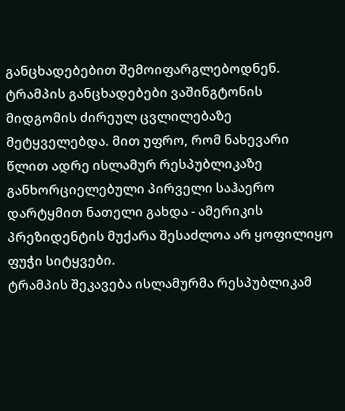განცხადებებით შემოიფარგლებოდნენ.
ტრამპის განცხადებები ვაშინგტონის მიდგომის ძირეულ ცვლილებაზე მეტყველებდა. მით უფრო, რომ ნახევარი წლით ადრე ისლამურ რესპუბლიკაზე განხორციელებული პირველი საჰაერო დარტყმით ნათელი გახდა - ამერიკის პრეზიდენტის მუქარა შესაძლოა არ ყოფილიყო ფუჭი სიტყვები.
ტრამპის შეკავება ისლამურმა რესპუბლიკამ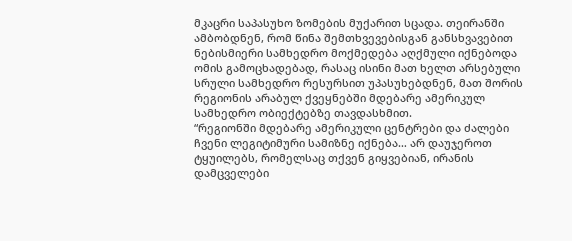მკაცრი საპასუხო ზომების მუქარით სცადა. თეირანში ამბობდნენ, რომ წინა შემთხვევებისგან განსხვავებით ნებისმიერი სამხედრო მოქმედება აღქმული იქნებოდა ომის გამოცხადებად, რასაც ისინი მათ ხელთ არსებული სრული სამხედრო რესურსით უპასუხებდნენ, მათ შორის რეგიონის არაბულ ქვეყნებში მდებარე ამერიკულ სამხედრო ობიექტებზე თავდასხმით.
“რეგიონში მდებარე ამერიკული ცენტრები და ძალები ჩვენი ლეგიტიმური სამიზნე იქნება… არ დაუჯეროთ ტყუილებს, რომელსაც თქვენ გიყვებიან, ირანის დამცველები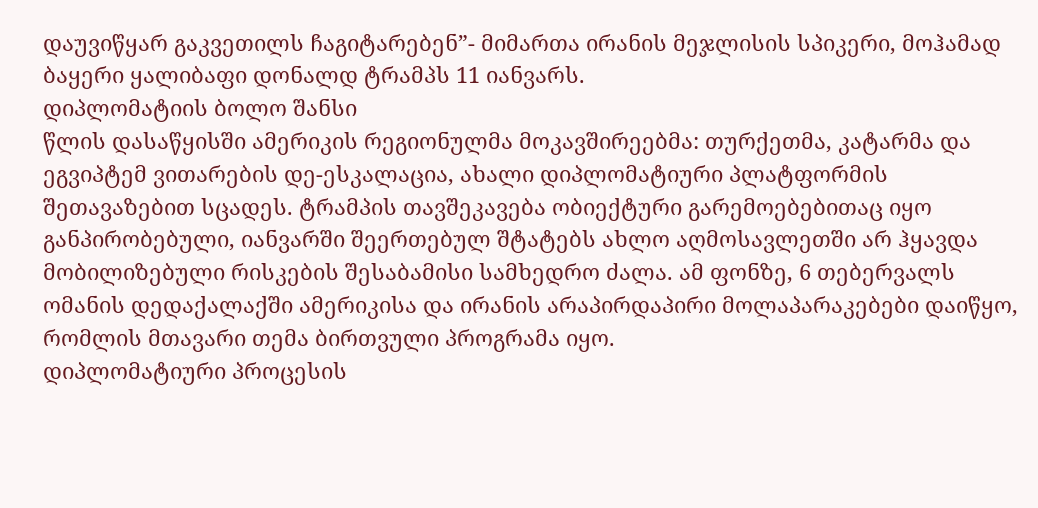დაუვიწყარ გაკვეთილს ჩაგიტარებენ”- მიმართა ირანის მეჯლისის სპიკერი, მოჰამად ბაყერი ყალიბაფი დონალდ ტრამპს 11 იანვარს.
დიპლომატიის ბოლო შანსი
წლის დასაწყისში ამერიკის რეგიონულმა მოკავშირეებმა: თურქეთმა, კატარმა და ეგვიპტემ ვითარების დე-ესკალაცია, ახალი დიპლომატიური პლატფორმის შეთავაზებით სცადეს. ტრამპის თავშეკავება ობიექტური გარემოებებითაც იყო განპირობებული, იანვარში შეერთებულ შტატებს ახლო აღმოსავლეთში არ ჰყავდა მობილიზებული რისკების შესაბამისი სამხედრო ძალა. ამ ფონზე, 6 თებერვალს ომანის დედაქალაქში ამერიკისა და ირანის არაპირდაპირი მოლაპარაკებები დაიწყო, რომლის მთავარი თემა ბირთვული პროგრამა იყო.
დიპლომატიური პროცესის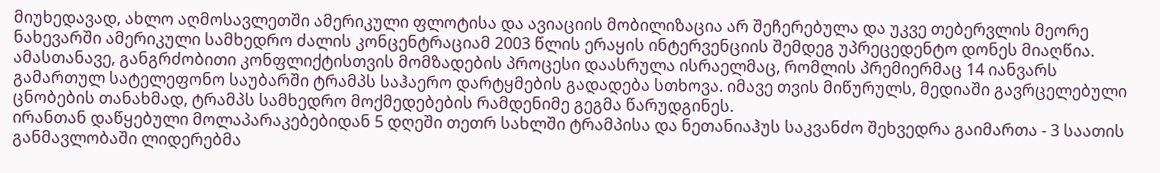მიუხედავად, ახლო აღმოსავლეთში ამერიკული ფლოტისა და ავიაციის მობილიზაცია არ შეჩერებულა და უკვე თებერვლის მეორე ნახევარში ამერიკული სამხედრო ძალის კონცენტრაციამ 2003 წლის ერაყის ინტერვენციის შემდეგ უპრეცედენტო დონეს მიაღწია. ამასთანავე, განგრძობითი კონფლიქტისთვის მომზადების პროცესი დაასრულა ისრაელმაც, რომლის პრემიერმაც 14 იანვარს გამართულ სატელეფონო საუბარში ტრამპს საჰაერო დარტყმების გადადება სთხოვა. იმავე თვის მიწურულს, მედიაში გავრცელებული ცნობების თანახმად, ტრამპს სამხედრო მოქმედებების რამდენიმე გეგმა წარუდგინეს.
ირანთან დაწყებული მოლაპარაკებებიდან 5 დღეში თეთრ სახლში ტრამპისა და ნეთანიაჰუს საკვანძო შეხვედრა გაიმართა - 3 საათის განმავლობაში ლიდერებმა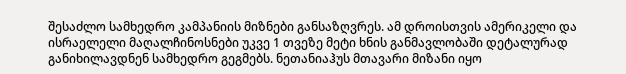შესაძლო სამხედრო კამპანიის მიზნები განსაზღვრეს. ამ დროისთვის ამერიკელი და ისრაელელი მაღალჩინოსნები უკვე 1 თვეზე მეტი ხნის განმავლობაში დეტალურად განიხილავდნენ სამხედრო გეგმებს. ნეთანიაჰუს მთავარი მიზანი იყო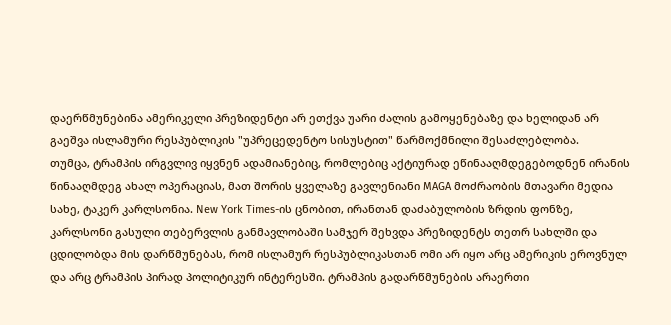დაერწმუნებინა ამერიკელი პრეზიდენტი არ ეთქვა უარი ძალის გამოყენებაზე და ხელიდან არ გაეშვა ისლამური რესპუბლიკის "უპრეცედენტო სისუსტით" წარმოქმნილი შესაძლებლობა.
თუმცა, ტრამპის ირგვლივ იყვნენ ადამიანებიც, რომლებიც აქტიურად ეწინააღმდეგებოდნენ ირანის წინააღმდეგ ახალ ოპერაციას, მათ შორის ყველაზე გავლენიანი MAGA მოძრაობის მთავარი მედია სახე, ტაკერ კარლსონია. New York Times-ის ცნობით, ირანთან დაძაბულობის ზრდის ფონზე, კარლსონი გასული თებერვლის განმავლობაში სამჯერ შეხვდა პრეზიდენტს თეთრ სახლში და ცდილობდა მის დარწმუნებას, რომ ისლამურ რესპუბლიკასთან ომი არ იყო არც ამერიკის ეროვნულ და არც ტრამპის პირად პოლიტიკურ ინტერესში. ტრამპის გადარწმუნების არაერთი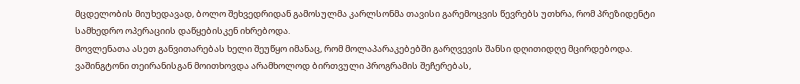მცდელობის მიუხედავად, ბოლო შეხვედრიდან გამოსულმა კარლსონმა თავისი გარემოცვის წევრებს უთხრა, რომ პრეზიდენტი სამხედრო ოპერაციის დაწყებისკენ იხრებოდა.
მოვლენათა ასეთ განვითარებას ხელი შეუწყო იმანაც, რომ მოლაპარაკებებში გარღვევის შანსი დღითიდღე მცირდებოდა. ვაშინგტონი თეირანისგან მოითხოვდა არამხოლოდ ბირთვული პროგრამის შეჩერებას,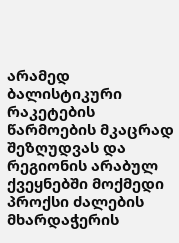არამედ ბალისტიკური რაკეტების წარმოების მკაცრად შეზღუდვას და რეგიონის არაბულ ქვეყნებში მოქმედი პროქსი ძალების მხარდაჭერის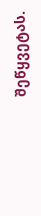შეწყვეტას.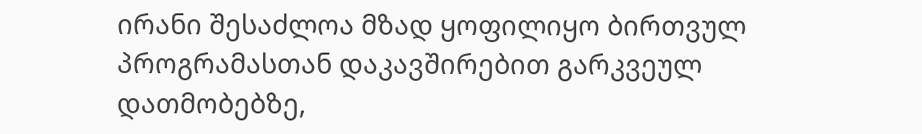ირანი შესაძლოა მზად ყოფილიყო ბირთვულ პროგრამასთან დაკავშირებით გარკვეულ დათმობებზე,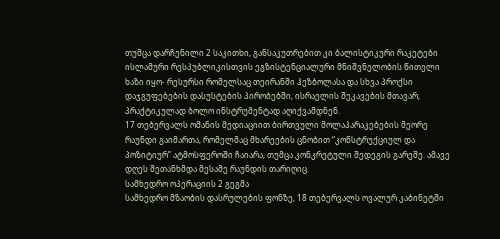თუმცა დარჩენილი 2 საკითხი, განსაკუთრებით კი ბალისტიკური რაკეტები ისლამური რესპუბლიკისთვის ეგზისტენციალური მნიშვნელობის წითელი ხაზი იყო- რესურსი რომელსაც თეირანში ჰეზბოლასა და სხვა პროქსი დაჯგუფებების დასუსტების პირობებში, ისრაელის შეკავების მთავარ, პრაქტიკულად ბოლო ინსტრუმენტად აღიქვამდნენ.
17 თებერვალს ომანის მედიაციით ბირთვული მოლაპარაკებების მეორე რაუნდი გაიმართა, რომელმაც მხარეების ცნობით “კონსტრუქციულ და პოზიტიურ” ატმოსფეროში ჩაიარა, თუმცა კონკრეტული შედეგის გარეშე. ამავე დღეს შეთანხმდა მესამე რაუნდის თარიღიც.
სამხედრო ოპერაციის 2 გეგმა
სამხედრო მზაობის დასრულების ფონზე, 18 თებერვალს ოვალურ კაბინეტში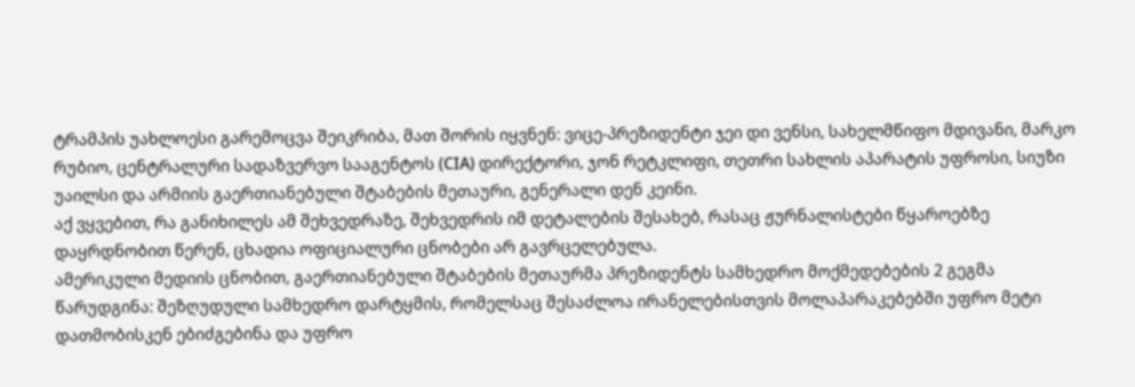ტრამპის უახლოესი გარემოცვა შეიკრიბა, მათ შორის იყვნენ: ვიცე-პრეზიდენტი ჯეი დი ვენსი, სახელმწიფო მდივანი, მარკო რუბიო, ცენტრალური სადაზვერვო სააგენტოს (СIA) დირექტორი, ჯონ რეტკლიფი, თეთრი სახლის აპარატის უფროსი, სიუზი უაილსი და არმიის გაერთიანებული შტაბების მეთაური, გენერალი დენ კეინი.
აქ ვყვებით, რა განიხილეს ამ შეხვედრაზე, შეხვედრის იმ დეტალების შესახებ, რასაც ჟურნალისტები წყაროებზე დაყრდნობით წერენ, ცხადია ოფიციალური ცნობები არ გავრცელებულა.
ამერიკული მედიის ცნობით, გაერთიანებული შტაბების მეთაურმა პრეზიდენტს სამხედრო მოქმედებების 2 გეგმა წარუდგინა: შეზღუდული სამხედრო დარტყმის, რომელსაც შესაძლოა ირანელებისთვის მოლაპარაკებებში უფრო მეტი დათმობისკენ ებიძგებინა და უფრო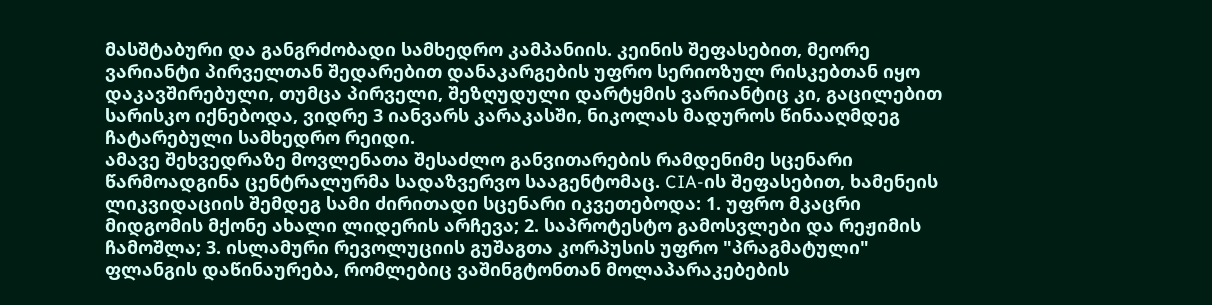მასშტაბური და განგრძობადი სამხედრო კამპანიის. კეინის შეფასებით, მეორე ვარიანტი პირველთან შედარებით დანაკარგების უფრო სერიოზულ რისკებთან იყო დაკავშირებული, თუმცა პირველი, შეზღუდული დარტყმის ვარიანტიც კი, გაცილებით სარისკო იქნებოდა, ვიდრე 3 იანვარს კარაკასში, ნიკოლას მადუროს წინააღმდეგ ჩატარებული სამხედრო რეიდი.
ამავე შეხვედრაზე მოვლენათა შესაძლო განვითარების რამდენიმე სცენარი წარმოადგინა ცენტრალურმა სადაზვერვო სააგენტომაც. CIA-ის შეფასებით, ხამენეის ლიკვიდაციის შემდეგ სამი ძირითადი სცენარი იკვეთებოდა: 1. უფრო მკაცრი მიდგომის მქონე ახალი ლიდერის არჩევა; 2. საპროტესტო გამოსვლები და რეჟიმის ჩამოშლა; 3. ისლამური რევოლუციის გუშაგთა კორპუსის უფრო "პრაგმატული" ფლანგის დაწინაურება, რომლებიც ვაშინგტონთან მოლაპარაკებების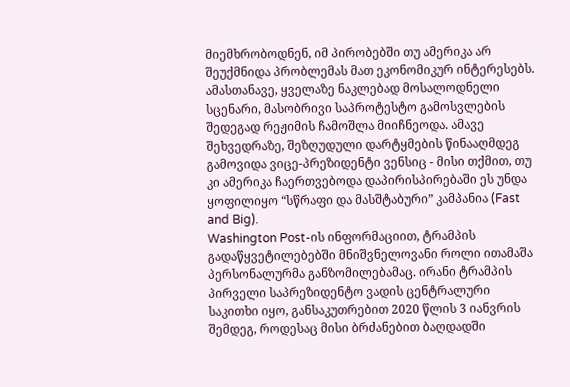მიემხრობოდნენ, იმ პირობებში თუ ამერიკა არ შეუქმნიდა პრობლემას მათ ეკონომიკურ ინტერესებს.
ამასთანავე, ყველაზე ნაკლებად მოსალოდნელი სცენარი, მასობრივი საპროტესტო გამოსვლების შედეგად რეჟიმის ჩამოშლა მიიჩნეოდა. ამავე შეხვედრაზე, შეზღუდული დარტყმების წინააღმდეგ გამოვიდა ვიცე-პრეზიდენტი ვენსიც - მისი თქმით, თუ კი ამერიკა ჩაერთვებოდა დაპირისპირებაში ეს უნდა ყოფილიყო “სწრაფი და მასშტაბური” კამპანია (Fast and Big).
Washington Post-ის ინფორმაციით, ტრამპის გადაწყვეტილებებში მნიშვნელოვანი როლი ითამაშა პერსონალურმა განზომილებამაც. ირანი ტრამპის პირველი საპრეზიდენტო ვადის ცენტრალური საკითხი იყო, განსაკუთრებით 2020 წლის 3 იანვრის შემდეგ, როდესაც მისი ბრძანებით ბაღდადში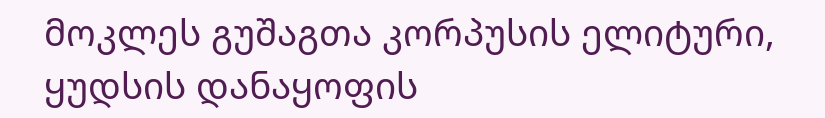მოკლეს გუშაგთა კორპუსის ელიტური, ყუდსის დანაყოფის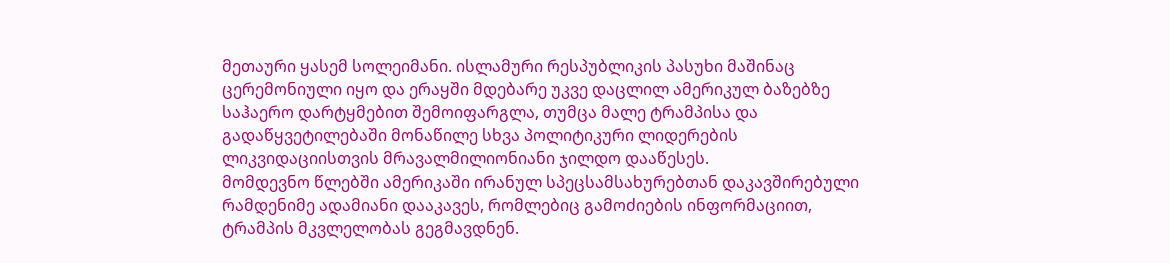მეთაური ყასემ სოლეიმანი. ისლამური რესპუბლიკის პასუხი მაშინაც ცერემონიული იყო და ერაყში მდებარე უკვე დაცლილ ამერიკულ ბაზებზე საჰაერო დარტყმებით შემოიფარგლა, თუმცა მალე ტრამპისა და გადაწყვეტილებაში მონაწილე სხვა პოლიტიკური ლიდერების ლიკვიდაციისთვის მრავალმილიონიანი ჯილდო დააწესეს.
მომდევნო წლებში ამერიკაში ირანულ სპეცსამსახურებთან დაკავშირებული რამდენიმე ადამიანი დააკავეს, რომლებიც გამოძიების ინფორმაციით, ტრამპის მკვლელობას გეგმავდნენ.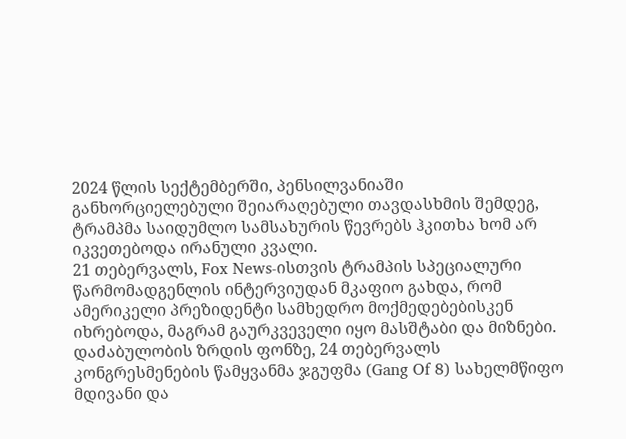2024 წლის სექტემბერში, პენსილვანიაში განხორციელებული შეიარაღებული თავდასხმის შემდეგ, ტრამპმა საიდუმლო სამსახურის წევრებს ჰკითხა ხომ არ იკვეთებოდა ირანული კვალი.
21 თებერვალს, Fox News-ისთვის ტრამპის სპეციალური წარმომადგენლის ინტერვიუდან მკაფიო გახდა, რომ ამერიკელი პრეზიდენტი სამხედრო მოქმედებებისკენ იხრებოდა, მაგრამ გაურკვეველი იყო მასშტაბი და მიზნები. დაძაბულობის ზრდის ფონზე, 24 თებერვალს კონგრესმენების წამყვანმა ჯგუფმა (Gang Of 8) სახელმწიფო მდივანი და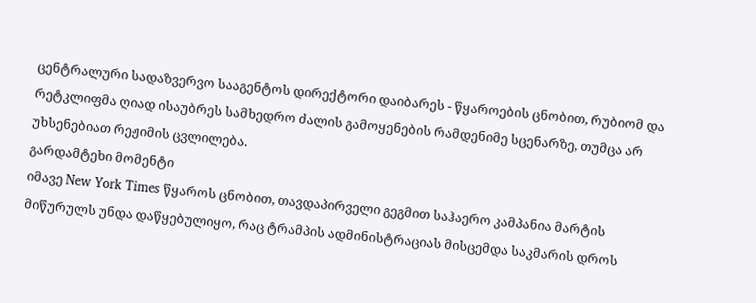ცენტრალური სადაზვერვო სააგენტოს დირექტორი დაიბარეს - წყაროების ცნობით, რუბიომ და რეტკლიფმა ღიად ისაუბრეს სამხედრო ძალის გამოყენების რამდენიმე სცენარზე, თუმცა არ უხსენებიათ რეჟიმის ცვლილება.
გარდამტეხი მომენტი
იმავე New York Times წყაროს ცნობით, თავდაპირველი გეგმით საჰაერო კამპანია მარტის მიწურულს უნდა დაწყებულიყო, რაც ტრამპის ადმინისტრაციას მისცემდა საკმარის დროს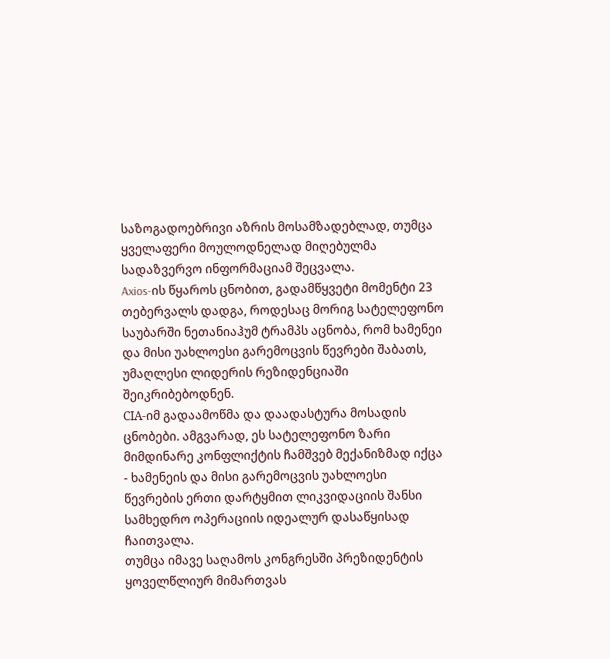საზოგადოებრივი აზრის მოსამზადებლად, თუმცა ყველაფერი მოულოდნელად მიღებულმა სადაზვერვო ინფორმაციამ შეცვალა.
Axios-ის წყაროს ცნობით, გადამწყვეტი მომენტი 23 თებერვალს დადგა, როდესაც მორიგ სატელეფონო საუბარში ნეთანიაჰუმ ტრამპს აცნობა, რომ ხამენეი და მისი უახლოესი გარემოცვის წევრები შაბათს, უმაღლესი ლიდერის რეზიდენციაში შეიკრიბებოდნენ.
СIA-იმ გადაამოწმა და დაადასტურა მოსადის ცნობები. ამგვარად, ეს სატელეფონო ზარი მიმდინარე კონფლიქტის ჩამშვებ მექანიზმად იქცა - ხამენეის და მისი გარემოცვის უახლოესი წევრების ერთი დარტყმით ლიკვიდაციის შანსი სამხედრო ოპერაციის იდეალურ დასაწყისად ჩაითვალა.
თუმცა იმავე საღამოს კონგრესში პრეზიდენტის ყოველწლიურ მიმართვას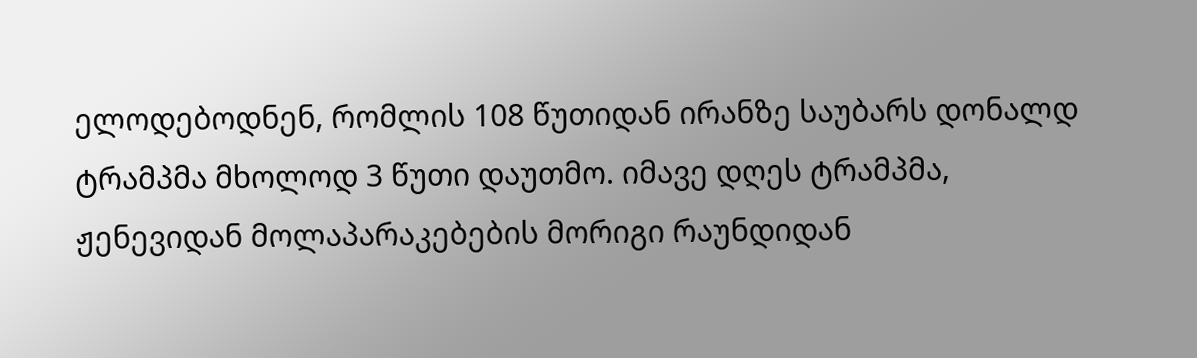ელოდებოდნენ, რომლის 108 წუთიდან ირანზე საუბარს დონალდ ტრამპმა მხოლოდ 3 წუთი დაუთმო. იმავე დღეს ტრამპმა, ჟენევიდან მოლაპარაკებების მორიგი რაუნდიდან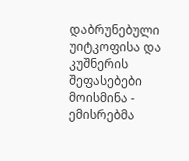დაბრუნებული უიტკოფისა და კუშნერის შეფასებები მოისმინა - ემისრებმა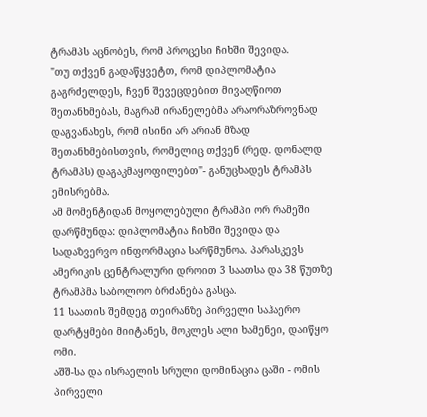ტრამპს აცნობეს, რომ პროცესი ჩიხში შევიდა.
"თუ თქვენ გადაწყვეტთ, რომ დიპლომატია გაგრძელდეს, ჩვენ შევეცდებით მივაღწიოთ შეთანხმებას, მაგრამ ირანელებმა არაორაზროვნად დაგვანახეს, რომ ისინი არ არიან მზად შეთანხმებისთვის, რომელიც თქვენ (რედ. დონალდ ტრამპს) დაგაკმაყოფილებთ"- განუცხადეს ტრამპს ემისრებმა.
ამ მომენტიდან მოყოლებული ტრამპი ორ რამეში დარწმუნდა: დიპლომატია ჩიხში შევიდა და სადაზვერვო ინფორმაცია სარწმუნოა. პარასკევს ამერიკის ცენტრალური დროით 3 საათსა და 38 წუთზე ტრამპმა საბოლოო ბრძანება გასცა.
11 საათის შემდეგ თეირანზე პირველი საჰაერო დარტყმები მიიტანეს, მოკლეს ალი ხამენეი, დაიწყო ომი.
აშშ-სა და ისრაელის სრული დომინაცია ცაში - ომის პირველი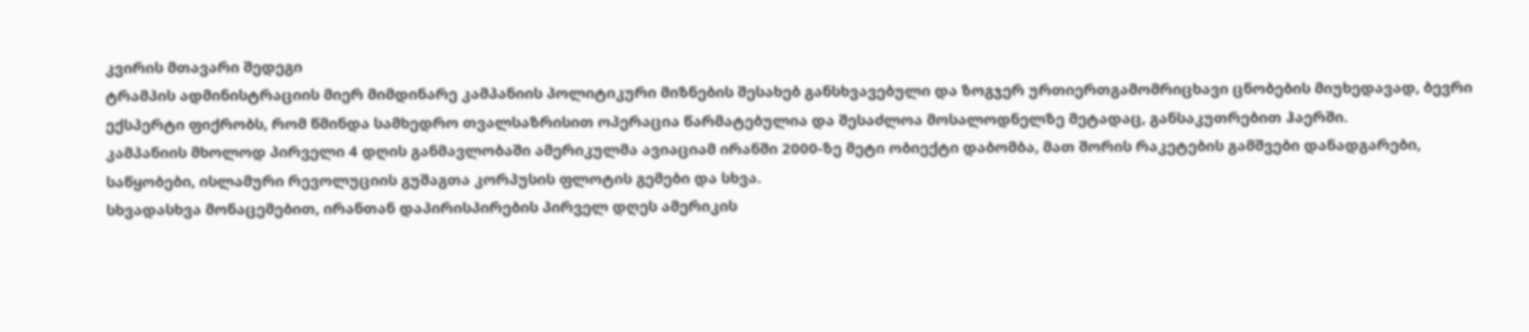კვირის მთავარი შედეგი
ტრამპის ადმინისტრაციის მიერ მიმდინარე კამპანიის პოლიტიკური მიზნების შესახებ განსხვავებული და ზოგჯერ ურთიერთგამომრიცხავი ცნობების მიუხედავად, ბევრი ექსპერტი ფიქრობს, რომ წმინდა სამხედრო თვალსაზრისით ოპერაცია წარმატებულია და შესაძლოა მოსალოდნელზე მეტადაც, განსაკუთრებით ჰაერში.
კამპანიის მხოლოდ პირველი 4 დღის განმავლობაში ამერიკულმა ავიაციამ ირანში 2000-ზე მეტი ობიექტი დაბომბა, მათ შორის რაკეტების გამშვები დანადგარები, საწყობები, ისლამური რევოლუციის გუშაგთა კორპუსის ფლოტის გემები და სხვა.
სხვადასხვა მონაცემებით, ირანთან დაპირისპირების პირველ დღეს ამერიკის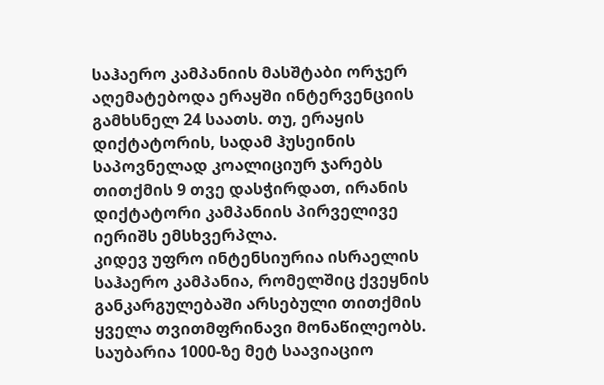საჰაერო კამპანიის მასშტაბი ორჯერ აღემატებოდა ერაყში ინტერვენციის გამხსნელ 24 საათს. თუ, ერაყის დიქტატორის, სადამ ჰუსეინის საპოვნელად კოალიციურ ჯარებს თითქმის 9 თვე დასჭირდათ, ირანის დიქტატორი კამპანიის პირველივე იერიშს ემსხვერპლა.
კიდევ უფრო ინტენსიურია ისრაელის საჰაერო კამპანია, რომელშიც ქვეყნის განკარგულებაში არსებული თითქმის ყველა თვითმფრინავი მონაწილეობს. საუბარია 1000-ზე მეტ საავიაციო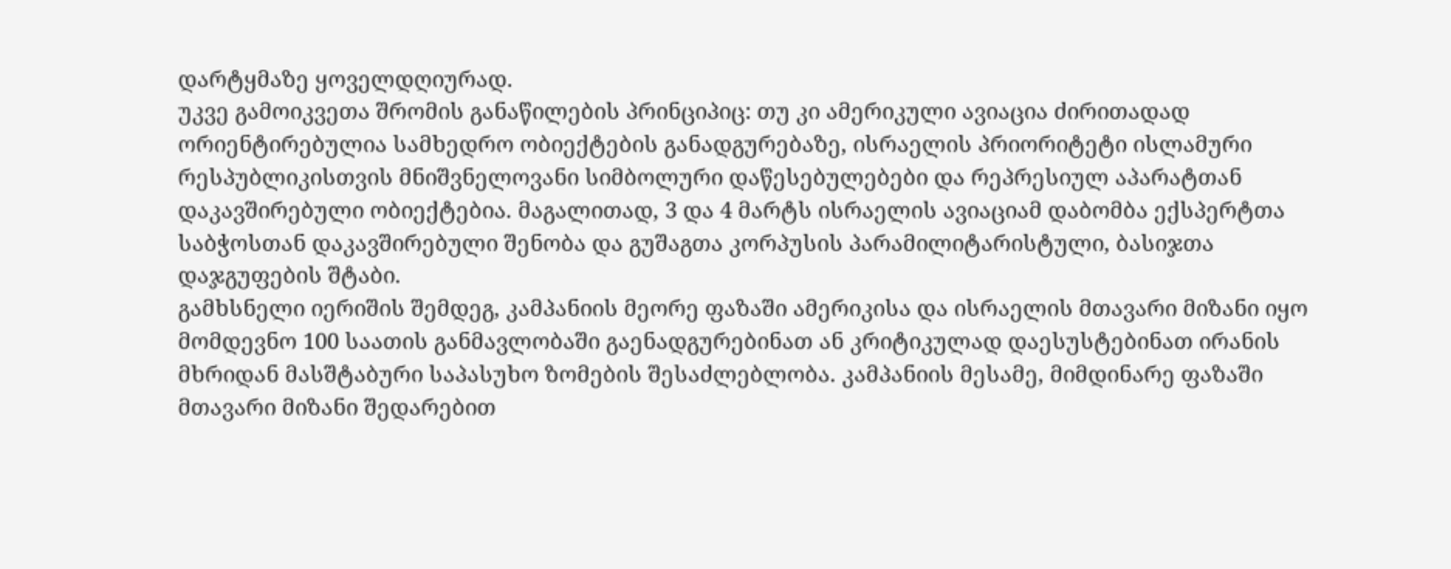დარტყმაზე ყოველდღიურად.
უკვე გამოიკვეთა შრომის განაწილების პრინციპიც: თუ კი ამერიკული ავიაცია ძირითადად ორიენტირებულია სამხედრო ობიექტების განადგურებაზე, ისრაელის პრიორიტეტი ისლამური რესპუბლიკისთვის მნიშვნელოვანი სიმბოლური დაწესებულებები და რეპრესიულ აპარატთან დაკავშირებული ობიექტებია. მაგალითად, 3 და 4 მარტს ისრაელის ავიაციამ დაბომბა ექსპერტთა საბჭოსთან დაკავშირებული შენობა და გუშაგთა კორპუსის პარამილიტარისტული, ბასიჯთა დაჯგუფების შტაბი.
გამხსნელი იერიშის შემდეგ, კამპანიის მეორე ფაზაში ამერიკისა და ისრაელის მთავარი მიზანი იყო მომდევნო 100 საათის განმავლობაში გაენადგურებინათ ან კრიტიკულად დაესუსტებინათ ირანის მხრიდან მასშტაბური საპასუხო ზომების შესაძლებლობა. კამპანიის მესამე, მიმდინარე ფაზაში მთავარი მიზანი შედარებით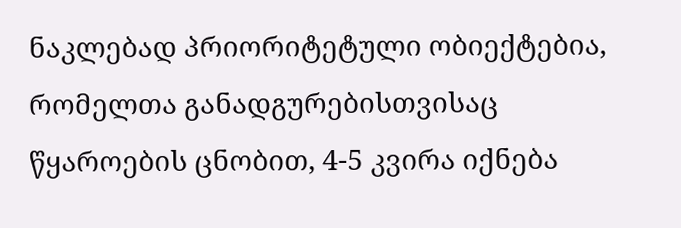ნაკლებად პრიორიტეტული ობიექტებია, რომელთა განადგურებისთვისაც წყაროების ცნობით, 4-5 კვირა იქნება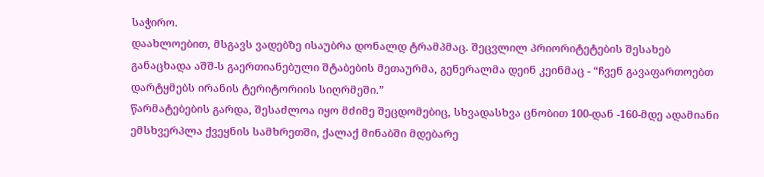საჭირო.
დაახლოებით, მსგავს ვადებზე ისაუბრა დონალდ ტრამპმაც. შეცვლილ პრიორიტეტების შესახებ განაცხადა აშშ-ს გაერთიანებული შტაბების მეთაურმა, გენერალმა დეინ კეინმაც - “ჩვენ გავაფართოებთ დარტყმებს ირანის ტერიტორიის სიღრმეში.”
წარმატებების გარდა, შესაძლოა იყო მძიმე შეცდომებიც, სხვადასხვა ცნობით 100-დან -160-მდე ადამიანი ემსხვერპლა ქვეყნის სამხრეთში, ქალაქ მინაბში მდებარე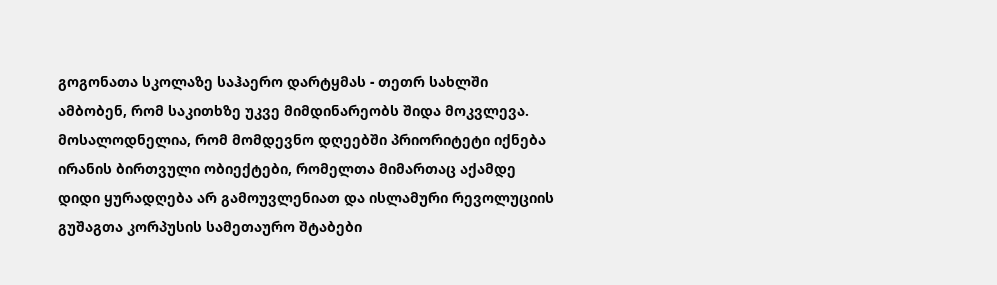გოგონათა სკოლაზე საჰაერო დარტყმას - თეთრ სახლში ამბობენ, რომ საკითხზე უკვე მიმდინარეობს შიდა მოკვლევა.
მოსალოდნელია, რომ მომდევნო დღეებში პრიორიტეტი იქნება ირანის ბირთვული ობიექტები, რომელთა მიმართაც აქამდე დიდი ყურადღება არ გამოუვლენიათ და ისლამური რევოლუციის გუშაგთა კორპუსის სამეთაურო შტაბები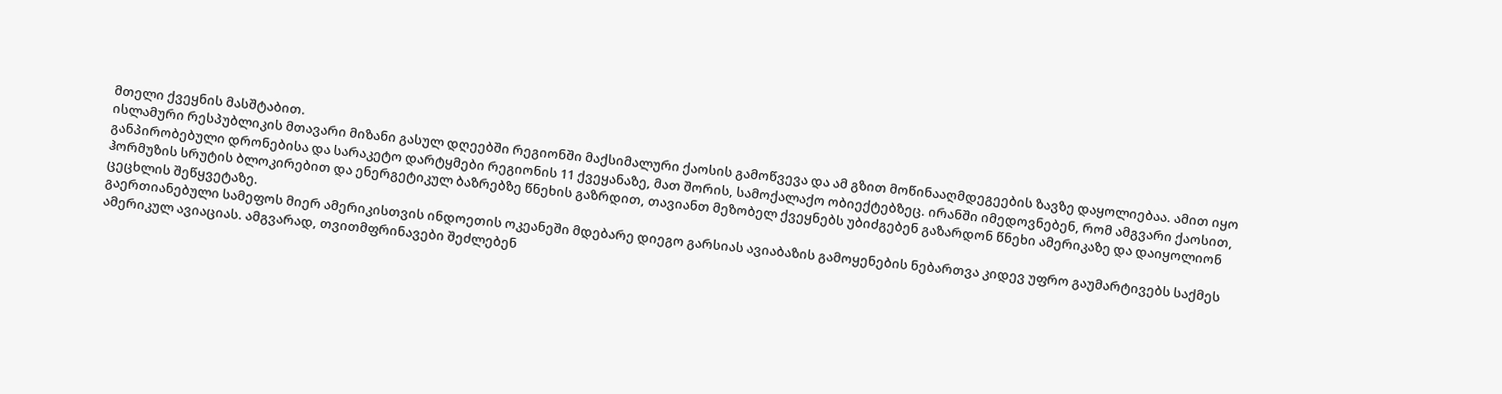მთელი ქვეყნის მასშტაბით.
ისლამური რესპუბლიკის მთავარი მიზანი გასულ დღეებში რეგიონში მაქსიმალური ქაოსის გამოწვევა და ამ გზით მოწინააღმდეგეების ზავზე დაყოლიებაა. ამით იყო განპირობებული დრონებისა და სარაკეტო დარტყმები რეგიონის 11 ქვეყანაზე, მათ შორის, სამოქალაქო ობიექტებზეც. ირანში იმედოვნებენ, რომ ამგვარი ქაოსით, ჰორმუზის სრუტის ბლოკირებით და ენერგეტიკულ ბაზრებზე წნეხის გაზრდით, თავიანთ მეზობელ ქვეყნებს უბიძგებენ გაზარდონ წნეხი ამერიკაზე და დაიყოლიონ ცეცხლის შეწყვეტაზე.
გაერთიანებული სამეფოს მიერ ამერიკისთვის ინდოეთის ოკეანეში მდებარე დიეგო გარსიას ავიაბაზის გამოყენების ნებართვა კიდევ უფრო გაუმარტივებს საქმეს ამერიკულ ავიაციას. ამგვარად, თვითმფრინავები შეძლებენ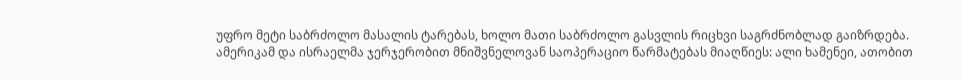უფრო მეტი საბრძოლო მასალის ტარებას, ხოლო მათი საბრძოლო გასვლის რიცხვი საგრძნობლად გაიზრდება.
ამერიკამ და ისრაელმა ჯერჯერობით მნიშვნელოვან საოპერაციო წარმატებას მიაღწიეს: ალი ხამენეი, ათობით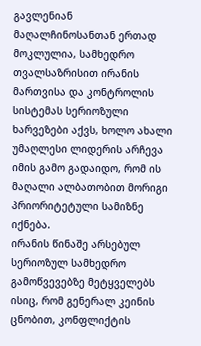გავლენიან მაღალჩინოსანთან ერთად მოკლულია, სამხედრო თვალსაზრისით ირანის მართვისა და კონტროლის სისტემას სერიოზული ხარვეზები აქვს, ხოლო ახალი უმაღლესი ლიდერის არჩევა იმის გამო გადაიდო, რომ ის მაღალი ალბათობით მორიგი პრიორიტეტული სამიზნე იქნება.
ირანის წინაშე არსებულ სერიოზულ სამხედრო გამოწვევებზე მეტყველებს ისიც, რომ გენერალ კეინის ცნობით, კონფლიქტის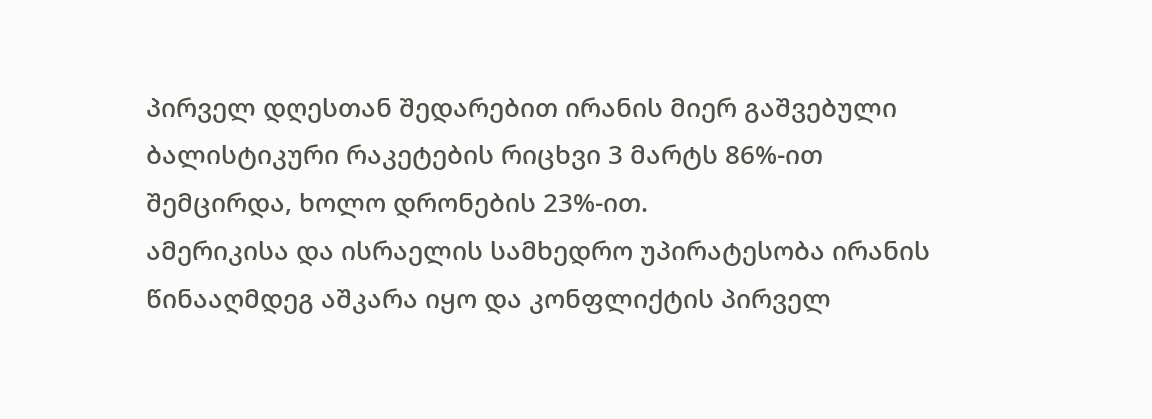პირველ დღესთან შედარებით ირანის მიერ გაშვებული ბალისტიკური რაკეტების რიცხვი 3 მარტს 86%-ით შემცირდა, ხოლო დრონების 23%-ით.
ამერიკისა და ისრაელის სამხედრო უპირატესობა ირანის წინააღმდეგ აშკარა იყო და კონფლიქტის პირველ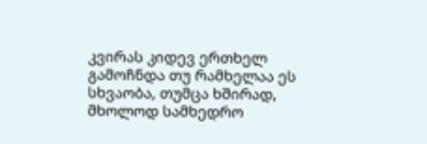კვირას კიდევ ერთხელ გამოჩნდა თუ რამხელაა ეს სხვაობა, თუმცა ხშირად, მხოლოდ სამხედრო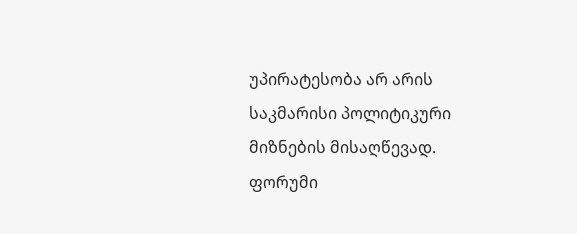უპირატესობა არ არის საკმარისი პოლიტიკური მიზნების მისაღწევად.
ფორუმი